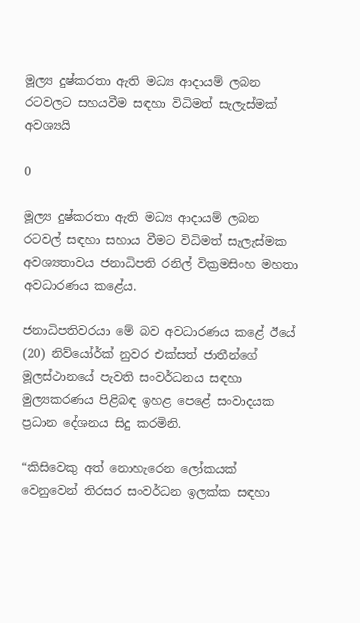මූල්‍ය දුෂ්කරතා ඇති මධ්‍ය ආදායම් ලබන රටවලට සහයවීම සඳහා විධිමත් සැලැස්මක් අවශ්‍යයි

0

මූල්‍ය දුෂ්කරතා ඇති මධ්‍ය ආදායම් ලබන රටවල් සඳහා සහාය වීමට විධිමත් සැලැස්මක අවශ්‍යතාවය ජනාධිපති රනිල් වික්‍රමසිංහ මහතා අවධාරණය කළේය.

ජනාධිපතිවරයා මේ බව අවධාරණය කළේ ඊයේ (20) නිව්යෝර්ක් නුවර එක්සත් ජාතීන්ගේ මූලස්ථානයේ පැවති සංවර්ධනය සඳහා මුල්‍යකරණය පිළිබඳ ඉහළ පෙළේ සංවාදයක ප්‍රධාන දේශනය සිදු කරමිනි.

“කිසිවෙකු අත් නොහැරෙන ලෝකයක් වෙනුවෙන් තිරසර සංවර්ධන ඉලක්ක සඳහා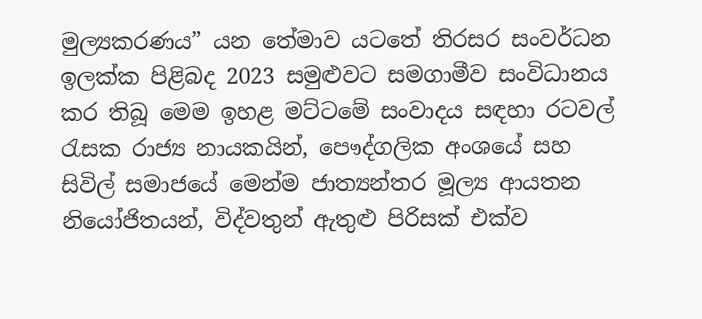මුල්‍යකරණය” යන තේමාව යටතේ තිරසර සංවර්ධන ඉලක්ක පිළිබද 2023 සමුළුවට සමගාමීව සංවිධානය කර තිබූ මෙම ඉහළ මට්ටමේ සංවාදය සඳහා රටවල් රැසක රාජ්‍ය නායකයින්, පෞද්ගලික අංශයේ සහ සිවිල් සමාජයේ මෙන්ම ජාත්‍යන්තර මූල්‍ය ආයතන නියෝජිතයන්, විද්වතුන් ඇතුළු පිරිසක් එක්ව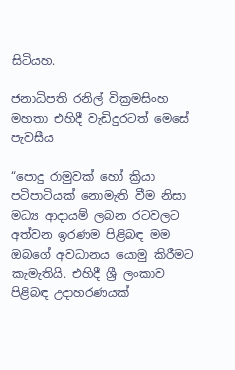සිටියහ.

ජනාධිපති රනිල් වික්‍රමසිංහ මහතා එහිදී වැඩිදුරටත් මෙසේ පැවසීය

“පොදු රාමුවක් හෝ ක්‍රියා පටිපාටියක් නොමැති වීම නිසා මධ්‍ය ආදායම් ලබන රටවලට අත්වන ඉරණම පිළිබඳ මම ඔබගේ අවධානය යොමු කිරීමට කැමැතියි. එහිදී ශ්‍රී ලංකාව පිළිබඳ උදාහරණයක්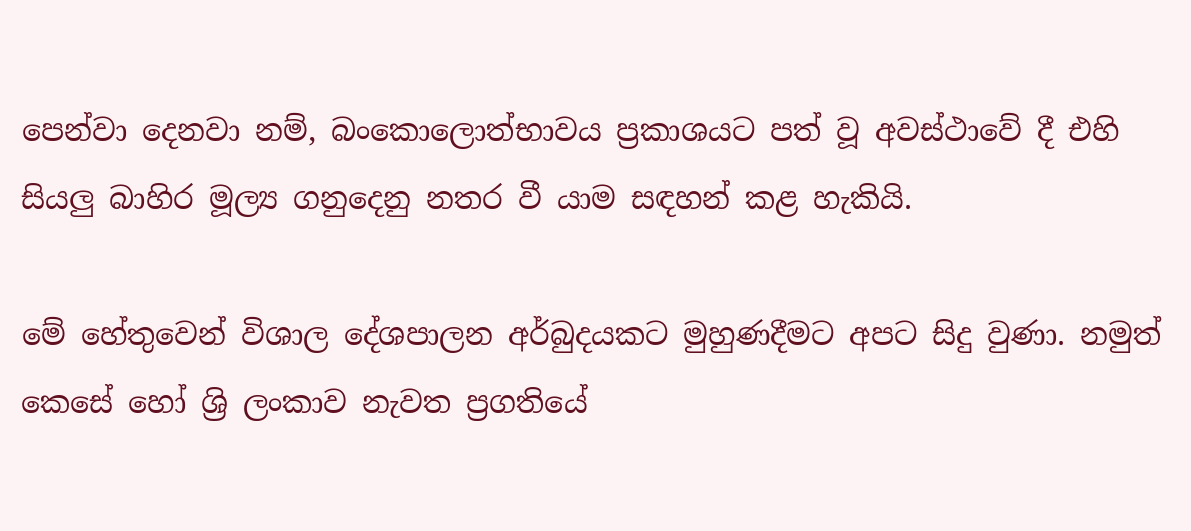පෙන්වා දෙනවා නම්, බංකොලොත්භාවය ප්‍රකාශයට පත් වූ අවස්ථාවේ දී එහි සියලු බාහිර මූල්‍ය ගනුදෙනු නතර වී යාම සඳහන් කළ හැකියි.

මේ හේතුවෙන් විශාල දේශපාලන අර්බුදයකට මුහුණදීමට අපට සිදු වුණා. නමුත් කෙසේ හෝ ශ්‍රි ලංකාව නැවත ප්‍රගතියේ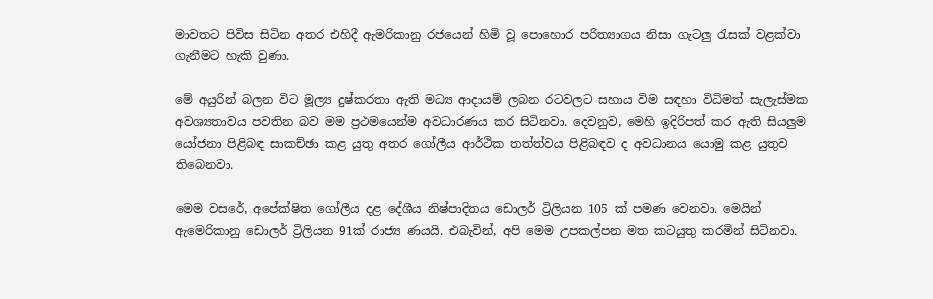මාවතට පිවිස සිටින අතර එහිදී ඇමරිකානු රජයෙන් හිමි වූ පොහොර පරිත්‍යාගය නිසා ගැටලු රැසක් වළක්වා ගැනීමට හැකි වුණා.

මේ අයුරින් බලන විට මූල්‍ය දුෂ්කරතා ඇති මධ්‍ය ආදායම් ලබන රටවලට සහාය විම සඳහා විධිමත් සැලැස්මක අවශ්‍යතාවය පවතින බව මම ප්‍රථමයෙන්ම අවධාරණය කර සිටිනවා. දෙවනුව, මෙහි ඉදිරිපත් කර ඇති සියලුම යෝජනා පිළිබඳ සාකච්ඡා කළ යුතු අතර ගෝලීය ආර්ථික තත්ත්වය පිළිබඳව ද අවධානය යොමු කළ යුතුව තිබෙනවා.

මෙම වසරේ, අපේක්ෂිත ගෝලීය දළ දේශීය නිෂ්පාදිතය ඩොලර් ට්‍රිලියන 105 ක් පමණ වෙනවා. මෙයින් ඇමෙරිකානු ඩොලර් ට්‍රිලියන 91ක් රාජ්‍ය ණයයි. එබැවින්, අපි මෙම උපකල්පන මත කටයුතු කරමින් සිටිනවා.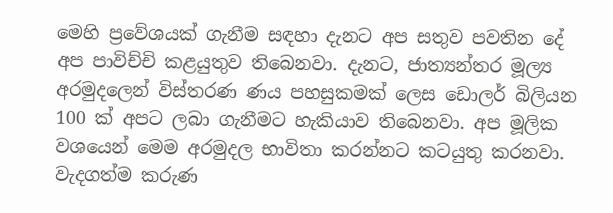මෙහි ප්‍රවේශයක් ගැනීම සඳහා දැනට අප සතුව පවතින දේ අප පාවිච්චි කළයුතුව තිබෙනවා. දැනට, ජාත්‍යන්තර මූල්‍ය අරමුදලෙන් විස්තරණ ණය පහසුකමක් ලෙස ඩොලර් බිලියන 100 ක් අපට ලබා ගැනීමට හැකියාව තිබෙනවා. අප මූලික වශයෙන් මෙම අරමුදල භාවිතා කරන්නට කටයුතු කරනවා. වැදගත්ම කරුණ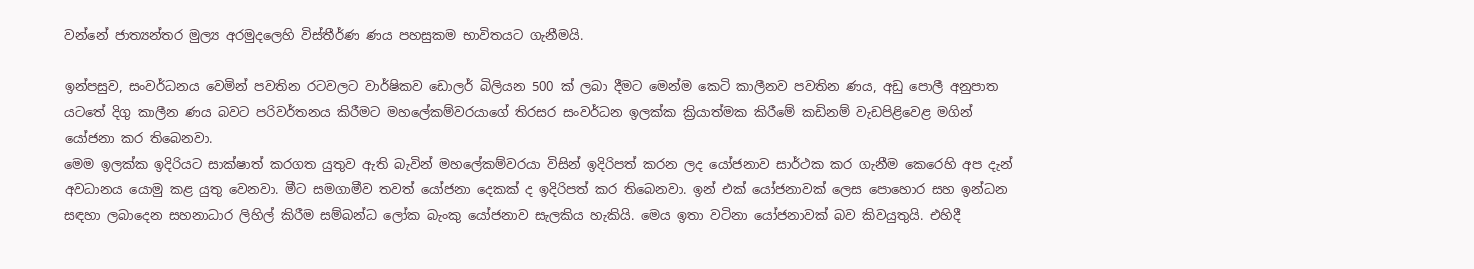වන්නේ ජාත්‍යන්තර මුල්‍ය අරමුදලෙහි විස්තීර්ණ ණය පහසුකම භාවිතයට ගැනීමයි.

ඉන්පසුව, සංවර්ධනය වෙමින් පවතින රටවලට වාර්ෂිකව ඩොලර් බිලියන 500 ක් ලබා දීමට මෙන්ම කෙටි කාලීනව පවතින ණය, අඩු පොලී අනුපාත යටතේ දිගු කාලීන ණය බවට පරිවර්තනය කිරීමට මහලේකම්වරයාගේ තිරසර සංවර්ධන ඉලක්ක ක්‍රියාත්මක කිරීමේ කඩිනම් වැඩපිළිවෙළ මගින් යෝජනා කර තිබෙනවා.
මෙම ඉලක්ක ඉදිරියට සාක්ෂාත් කරගත යුතුව ඇති බැවින් මහලේකම්වරයා විසින් ඉදිරිපත් කරන ලද යෝජනාව සාර්ථක කර ගැනීම කෙරෙහි අප දැන් අවධානය යොමු කළ යුතු වෙනවා. මීට සමගාමීව තවත් යෝජනා දෙකක් ද ඉදිරිපත් කර තිබෙනවා. ඉන් එක් යෝජනාවක් ලෙස පොහොර සහ ඉන්ධන සඳහා ලබාදෙන සහනාධාර ලිහිල් කිරීම සම්බන්ධ ලෝක බැංකු යෝජනාව සැලකිය හැකියි. මෙය ඉතා වටිනා යෝජනාවක් බව කිවයුතුයි. එහිදී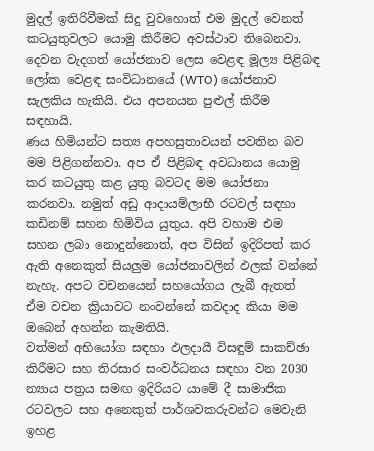මුදල් ඉතිරිවීමක් සිදු වුවහොත් එම මුදල් වෙනත් කටයුතුවලට යොමු කිරීමට අවස්ථාව තිබෙනවා.
දෙවන වැදගත් යෝජනාව ලෙස වෙළඳ මූල්‍ය පිළිබඳ ලෝක වෙළඳ සංවිධානයේ (WTO) යෝජනාව සැලකිය හැකියි. එය අපනයන පුළුල් කිරීම සඳහායි.
ණය හිමියන්ට සත්‍ය අපහසුතාවයන් පවතින බව මම පිළිගන්නවා. අප ඒ පිළිබඳ අවධානය යොමු කර කටයුතු කළ යුතු බවටද මම යෝජනා කරනවා. නමුත් අඩු ආදායම්ලාභී රටවල් සඳහා කඩිනම් සහන හිමිවිය යුතුය. අපි වහාම එම සහන ලබා නොදුන්නොත්, අප විසින් ඉදිරිපත් කර ඇති අනෙකුත් සියලුම යෝජනාවලින් ඵලක් වන්නේ නැහැ. අපට වචනයෙන් සහයෝගය ලැබී ඇතත් ඒම වචන ක්‍රියාවට නංවන්නේ කවදාද කියා මම ඔබෙන් අහන්න කැමතියි.
වත්මන් අභියෝග සඳහා ඵලදායී විසඳුම් සාකච්ඡා කිරීමට සහ තිරසාර සංවර්ධනය සඳහා වන 2030 න්‍යාය පත්‍රය සමඟ ඉදිරියට යාමේ දී සාමාජික රටවලට සහ අනෙකුත් පාර්ශවකරුවන්ට මෙවැනි ඉහළ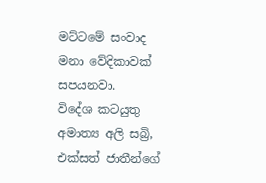මට්ටමේ සංවාද මනා වේදිකාවක් සපයනවා.
විදේශ කටයුතු අමාත්‍ය අලි සබ්‍රි, එක්සත් ජාතීන්ගේ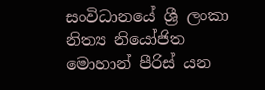සංවිධානයේ ශ්‍රී ලංකා නිත්‍ය නියෝජිත මොහාන් පීරිස් යන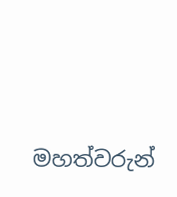මහත්වරුන්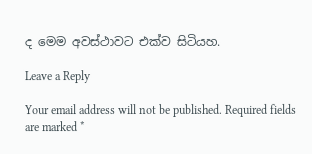ද මෙම අවස්ථාවට එක්ව සිටියහ.

Leave a Reply

Your email address will not be published. Required fields are marked *